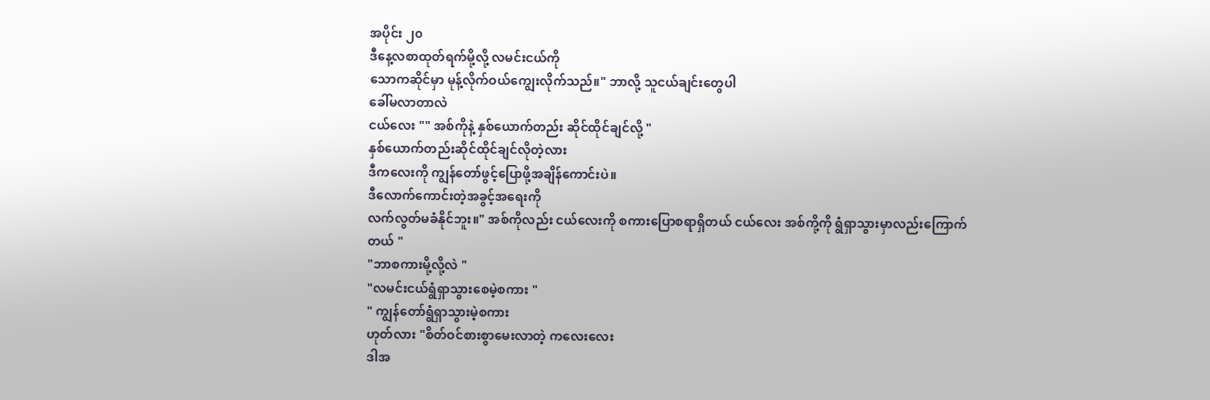အပိုင်း ၂၀
ဒီနေ့လစာထုတ်ရက်မို့လို့ လမင်းငယ်ကို
သောကဆိုင်မှာ မုန့်လိုက်ဝယ်ကျွေးလိုက်သည်။" ဘာလို့ သူငယ်ချင်းတွေပါ
ခေါ်မလာတာလဲ
ငယ်လေး "" အစ်ကိုနဲ့ နှစ်ယောက်တည်း ဆိုင်ထိုင်ချင်လို့ "
နှစ်ယောက်တည်းဆိုင်ထိုင်ချင်လိုတဲ့လား
ဒီကလေးကို ကျွန်တော်ဖွင့်ပြောဖို့အချိန်ကောင်းပဲ။
ဒီလောက်ကောင်းတဲ့အခွင့်အရေးကို
လက်လွတ်မခံနိုင်ဘူး။" အစ်ကိုလည်း ငယ်လေးကို စကားပြောစရာရှိတယ် ငယ်လေး အစ်ကို့ကို ရွံရှာသွားမှာလည်းကြောက်တယ် "
"ဘာစကားမို့လို့လဲ "
"လမင်းငယ်ရွံရှာသွားစေမဲ့စကား "
" ကျွန်တော်ရွံရှာသွားမဲ့စကား
ဟုတ်လား "စိတ်ဝင်စားစွာမေးလာတဲ့ ကလေးလေး
ဒါအ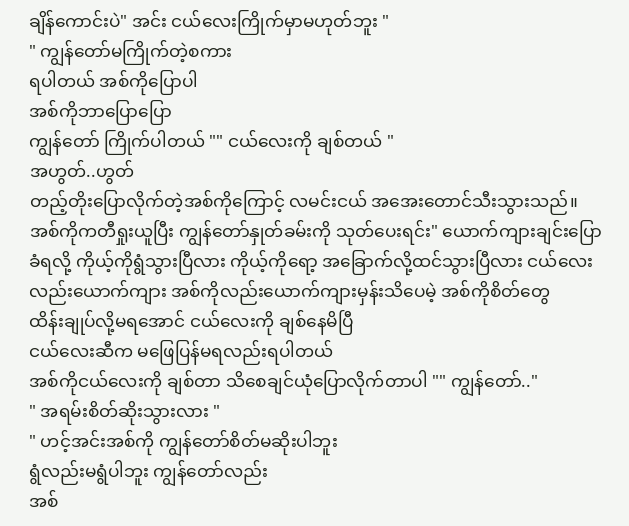ချိန်ကောင်းပဲ" အင်း ငယ်လေးကြိုက်မှာမဟုတ်ဘူး "
" ကျွန်တော်မကြိုက်တဲ့စကား
ရပါတယ် အစ်ကိုပြောပါ
အစ်ကိုဘာပြောပြော
ကျွန်တော် ကြိုက်ပါတယ် "" ငယ်လေးကို ချစ်တယ် "
အဟွတ်..ဟွတ်
တည့်တိုးပြောလိုက်တဲ့အစ်ကိုကြောင့် လမင်းငယ် အအေးတောင်သီးသွားသည်။ အစ်ကိုကတီရှုးယူပြီး ကျွန်တော်နှုတ်ခမ်းကို သုတ်ပေးရင်း" ယောက်ကျားချင်းပြောခံရလို့ ကိုယ့်ကိုရွံသွားပြီလား ကိုယ့်ကိုရော့ အခြောက်လို့ထင်သွားပြီလား ငယ်လေးလည်းယောက်ကျား အစ်ကိုလည်းယောက်ကျားမှန်းသိပေမဲ့ အစ်ကိုစိတ်တွေ
ထိန်းချုပ်လို့မရအောင် ငယ်လေးကို ချစ်နေမိပြီ
ငယ်လေးဆီက မဖြေပြန်မရလည်းရပါတယ်
အစ်ကိုငယ်လေးကို ချစ်တာ သိစေချင်ယုံပြောလိုက်တာပါ "" ကျွန်တော်.."
" အရမ်းစိတ်ဆိုးသွားလား "
" ဟင့်အင်းအစ်ကို ကျွန်တော်စိတ်မဆိုးပါဘူး
ရွံလည်းမရွံပါဘူး ကျွန်တော်လည်း
အစ်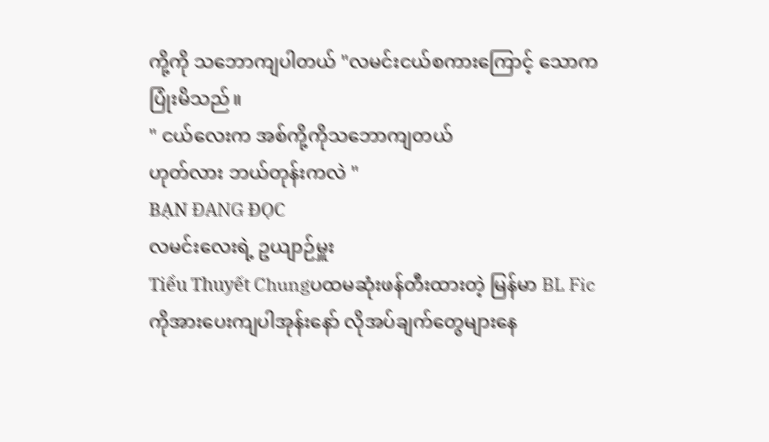ကို့ကို သဘောကျပါတယ် "လမင်းငယ်စကားကြောင့် သောကပြုံးမိသည်။
" ငယ်လေးက အစ်ကို့ကိုသဘောကျတယ်
ဟုတ်လား ဘယ်တုန်းကလဲ "
BẠN ĐANG ĐỌC
လမင်းလေးရဲ့ ဥယျာဉ်မှူး
Tiểu Thuyết Chungပထမဆုံးဖန်တီးထားတဲ့ မြန်မာ BL Fic ကိုအားပေးကျပါအုန်းနော် လိုအပ်ချက်တွေများနေ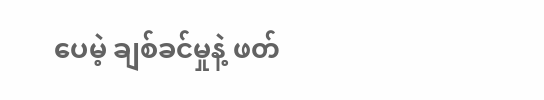ပေမဲ့ ချစ်ခင်မှုနဲ့ ဖတ်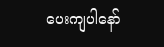ပေးကျပါနော်